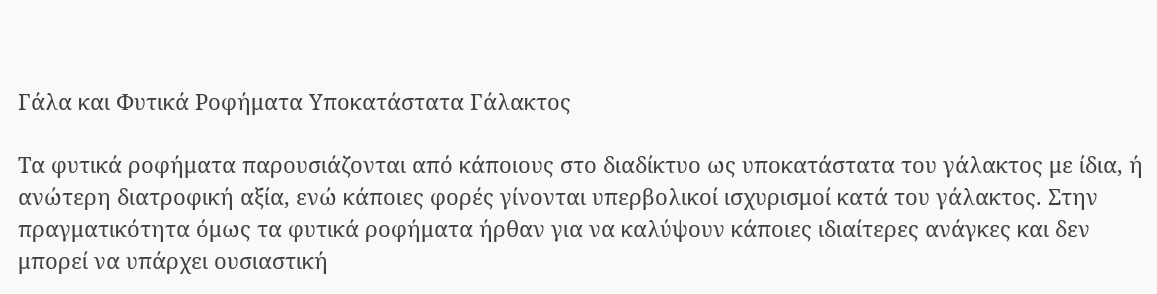Γάλα και Φυτικά Ροφήματα Υποκατάστατα Γάλακτος

Τα φυτικά ροφήματα παρουσιάζονται από κάποιους στο διαδίκτυο ως υποκατάστατα του γάλακτος με ίδια, ή ανώτερη διατροφική αξία, ενώ κάποιες φορές γίνονται υπερβολικοί ισχυρισμοί κατά του γάλακτος. Στην πραγματικότητα όμως τα φυτικά ροφήματα ήρθαν για να καλύψουν κάποιες ιδιαίτερες ανάγκες και δεν μπορεί να υπάρχει ουσιαστική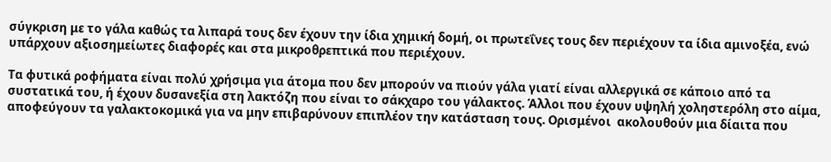σύγκριση με το γάλα καθώς τα λιπαρά τους δεν έχουν την ίδια χημική δομή, οι πρωτεΐνες τους δεν περιέχουν τα ίδια αμινοξέα, ενώ υπάρχουν αξιοσημείωτες διαφορές και στα μικροθρεπτικά που περιέχουν.

Τα φυτικά ροφήματα είναι πολύ χρήσιμα για άτομα που δεν μπορούν να πιούν γάλα γιατί είναι αλλεργικά σε κάποιο από τα συστατικά του, ή έχουν δυσανεξία στη λακτόζη που είναι το σάκχαρο του γάλακτος. Άλλοι που έχουν υψηλή χοληστερόλη στο αίμα, αποφεύγουν τα γαλακτοκομικά για να μην επιβαρύνουν επιπλέον την κατάσταση τους. Ορισμένοι  ακολουθούν μια δίαιτα που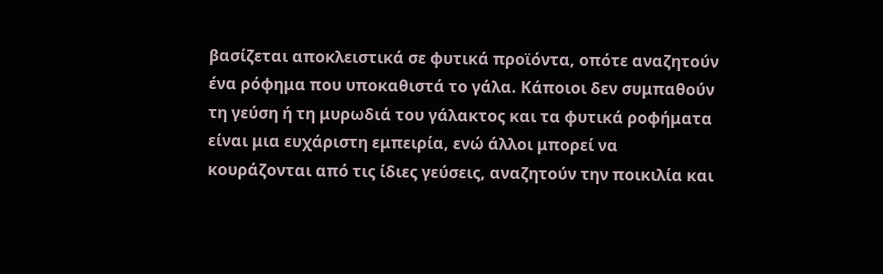βασίζεται αποκλειστικά σε φυτικά προϊόντα, οπότε αναζητούν ένα ρόφημα που υποκαθιστά το γάλα. Κάποιοι δεν συμπαθούν τη γεύση ή τη μυρωδιά του γάλακτος και τα φυτικά ροφήματα είναι μια ευχάριστη εμπειρία, ενώ άλλοι μπορεί να κουράζονται από τις ίδιες γεύσεις, αναζητούν την ποικιλία και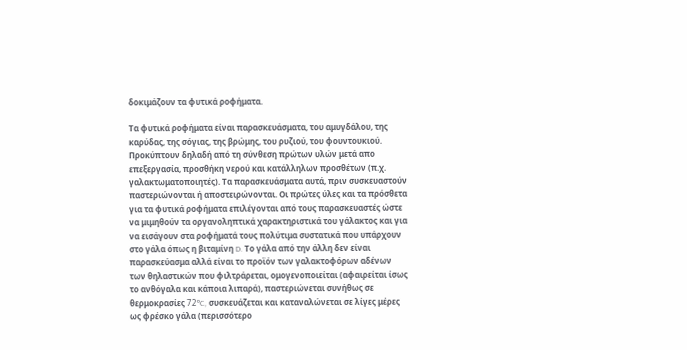δοκιμάζουν τα φυτικά ροφήματα.

Τα φυτικά ροφήματα είναι παρασκευάσματα, του αμυγδάλου, της καρύδας, της σόγιας, της βρώμης, του ρυζιού, του φουντουκιού. Προκύπτουν δηλαδή από τη σύνθεση πρώτων υλών μετά απο επεξεργασία, προσθήκη νερού και κατάλληλων προσθέτων (π.χ. γαλακτωματοποιητές). Τα παρασκευάσματα αυτά, πριν συσκευαστούν παστεριώνονται ή αποστειρώνονται. Οι πρώτες ύλες και τα πρόσθετα για τα φυτικά ροφήματα επιλέγονται από τους παρασκευαστές ώστε να μιμηθούν τα οργανοληπτικά χαρακτηριστικά του γάλακτος και για να εισάγουν στα ροφήματά τους πολύτιμα συστατικά που υπάρχουν στο γάλα όπως η βιταμίνη D. Το γάλα από την άλλη δεν είναι παρασκεύασμα αλλά είναι το προϊόν των γαλακτοφόρων αδένων των θηλαστικών που φιλτράρεται, ομογενοποιείται (αφαιρείται ίσως το ανθόγαλα και κάποια λιπαρά), παστεριώνεται συνήθως σε θερμοκρασίες 72ºC, συσκευάζεται και καταναλώνεται σε λίγες μέρες ως φρέσκο γάλα (περισσότερο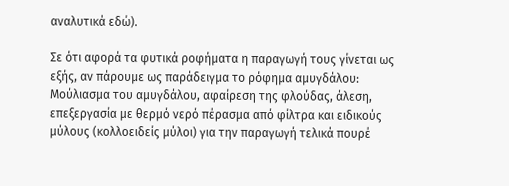αναλυτικά εδώ).

Σε ότι αφορά τα φυτικά ροφήματα η παραγωγή τους γίνεται ως εξής, αν πάρουμε ως παράδειγμα το ρόφημα αμυγδάλου: Μούλιασμα του αμυγδάλου, αφαίρεση της φλούδας, άλεση, επεξεργασία με θερμό νερό πέρασμα από φίλτρα και ειδικούς μύλους (κολλοειδείς μύλοι) για την παραγωγή τελικά πουρέ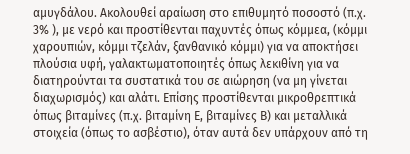αμυγδάλου. Ακολουθεί αραίωση στο επιθυμητό ποσοστό (π.χ. 3% ), με νερό και προστίθενται παχυντές όπως κόμμεα, (κόμμι χαρουπιών, κόμμι τζελάν, ξανθανικό κόμμι) για να αποκτήσει πλούσια υφή, γαλακτωματοποιητές όπως λεκιθίνη για να διατηρούνται τα συστατικά του σε αιώρηση (να μη γίνεται διαχωρισμός) και αλάτι. Επίσης προστίθενται μικροθρεπτικά όπως βιταμίνες (π.χ. βιταμίνη Ε, βιταμίνες Β) και μεταλλικά στοιχεία (όπως το ασβέστιο), όταν αυτά δεν υπάρχουν από τη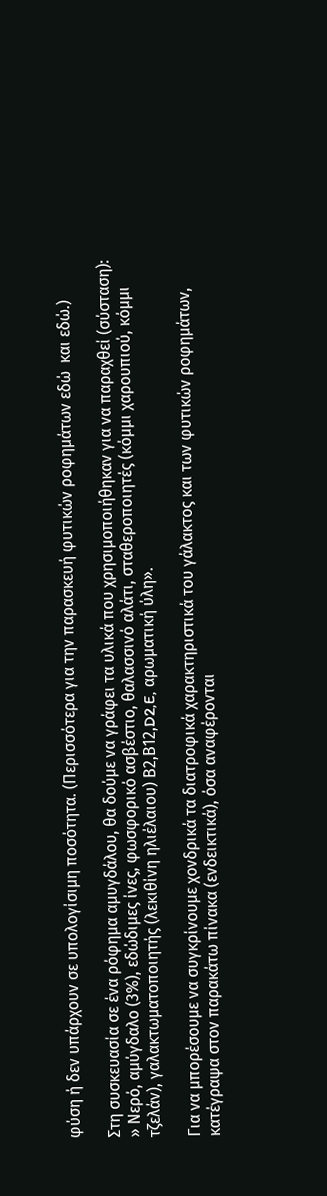φύση ή δεν υπάρχουν σε υπολογίσιμη ποσότητα. (Περισσότερα για την παρασκευή φυτικών ροφημάτων εδώ  και εδώ.)

Στη συσκευασία σε ένα ρόφημα αμυγδάλου, θα δούμε να γράφει τα υλικά που χρησιμοποιήθηκαν για να παραχθεί (σύσταση): » Νερό, αμύγδαλο (3%), εδώδιμες ίνες, φωσφορικό ασβέστιο, θαλασσινό αλάτι, σταθεροποιητές (κόμμι χαρουπιού, κόμμι τζελάν), γαλακτωματοποιητής (λεκιθίνη ηλιέλαιου) Β2,Β12,D2,E, αρωματική ύλη».

Για να μπορέσουμε να συγκρίνουμε χονδρικά τα διατροφικά χαρακτηριστικά του γάλακτος και των φυτικών ροφημάτων, κατέγραψα στον παρακάτω πίνακα (ενδεικτικά), όσα αναφέρονται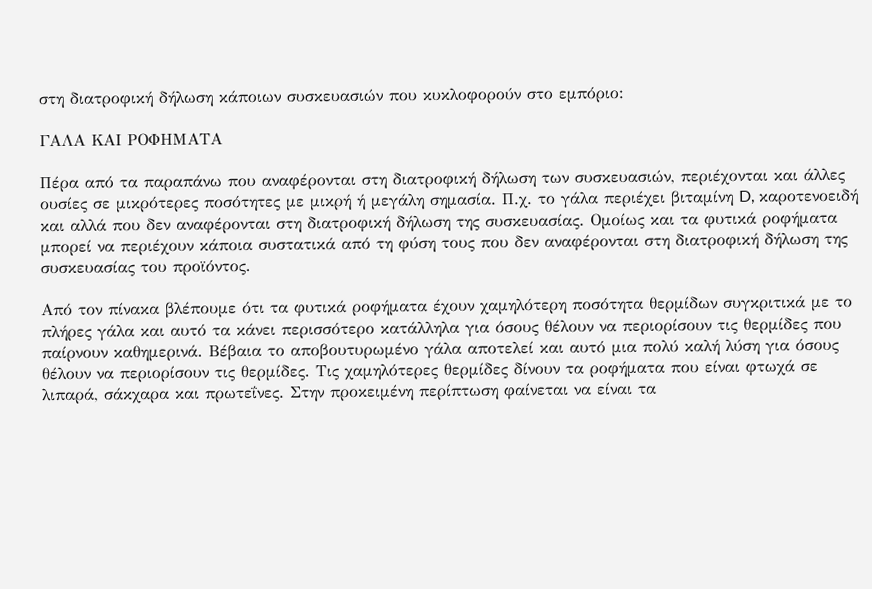στη διατροφική δήλωση κάποιων συσκευασιών που κυκλοφορούν στο εμπόριο:

ΓΑΛΑ ΚΑΙ ΡΟΦΗΜΑΤΑ

Πέρα από τα παραπάνω που αναφέρονται στη διατροφική δήλωση των συσκευασιών, περιέχονται και άλλες ουσίες σε μικρότερες ποσότητες με μικρή ή μεγάλη σημασία. Π.χ. το γάλα περιέχει βιταμίνη D, καροτενοειδή και αλλά που δεν αναφέρονται στη διατροφική δήλωση της συσκευασίας. Ομοίως και τα φυτικά ροφήματα μπορεί να περιέχουν κάποια συστατικά από τη φύση τους που δεν αναφέρονται στη διατροφική δήλωση της συσκευασίας του προϊόντος.

Από τον πίνακα βλέπουμε ότι τα φυτικά ροφήματα έχουν χαμηλότερη ποσότητα θερμίδων συγκριτικά με το πλήρες γάλα και αυτό τα κάνει περισσότερο κατάλληλα για όσους θέλουν να περιορίσουν τις θερμίδες που παίρνουν καθημερινά. Βέβαια το αποβουτυρωμένο γάλα αποτελεί και αυτό μια πολύ καλή λύση για όσους θέλουν να περιορίσουν τις θερμίδες. Τις χαμηλότερες θερμίδες δίνουν τα ροφήματα που είναι φτωχά σε λιπαρά, σάκχαρα και πρωτεΐνες. Στην προκειμένη περίπτωση φαίνεται να είναι τα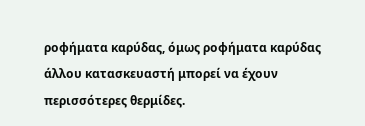ροφήματα καρύδας, όμως ροφήματα καρύδας άλλου κατασκευαστή μπορεί να έχουν περισσότερες θερμίδες.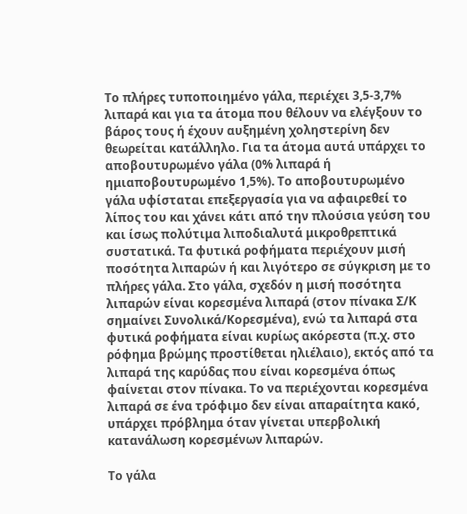Το πλήρες τυποποιημένο γάλα, περιέχει 3,5-3,7% λιπαρά και για τα άτομα που θέλουν να ελέγξουν το βάρος τους ή έχουν αυξημένη χοληστερίνη δεν θεωρείται κατάλληλο. Για τα άτομα αυτά υπάρχει το αποβουτυρωμένο γάλα (0% λιπαρά ή ημιαποβουτυρωμένο 1,5%). Το αποβουτυρωμένο γάλα υφίσταται επεξεργασία για να αφαιρεθεί το λίπος του και χάνει κάτι από την πλούσια γεύση του και ίσως πολύτιμα λιποδιαλυτά μικροθρεπτικά συστατικά. Τα φυτικά ροφήματα περιέχουν μισή ποσότητα λιπαρών ή και λιγότερο σε σύγκριση με το πλήρες γάλα. Στο γάλα, σχεδόν η μισή ποσότητα λιπαρών είναι κορεσμένα λιπαρά (στον πίνακα Σ/Κ σημαίνει Συνολικά/Κορεσμένα), ενώ τα λιπαρά στα φυτικά ροφήματα είναι κυρίως ακόρεστα (π.χ. στο ρόφημα βρώμης προστίθεται ηλιέλαιο), εκτός από τα λιπαρά της καρύδας που είναι κορεσμένα όπως φαίνεται στον πίνακα. Το να περιέχονται κορεσμένα λιπαρά σε ένα τρόφιμο δεν είναι απαραίτητα κακό, υπάρχει πρόβλημα όταν γίνεται υπερβολική κατανάλωση κορεσμένων λιπαρών.

Το γάλα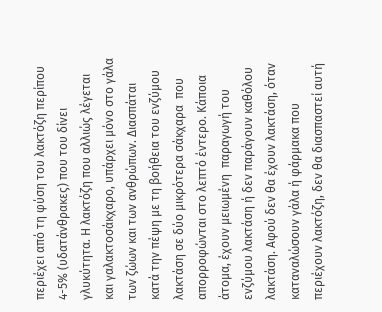περιέχει από τη φύση του λακτόζη περίπου 4-5% (υδατάνθρακες) που του δίνει γλυκύτητα. Η λακτόζη που αλλιώς λέγεται και γαλακτοσάκχαρο, υπάρχει μόνο στο γάλα των ζώων και των ανθρώπων. Διασπάται κατά την πέψη με τη βοήθεια του ενζύμου λακτάση σε δύο μικρότερα σάκχαρα  που απορροφώνται στο λεπτό έντερο. Κάποια άτομα, έχουν μειωμένη  παραγωγή του ενζύμου λακτάση ή δεν παράγουν καθόλου λακτάση. Αφού δεν θα έχουν λακτάση, όταν καταναλώσουν γάλα ή φάρμακα που περιέχουν λακτόζη, δεν θα διασπαστεί αυτή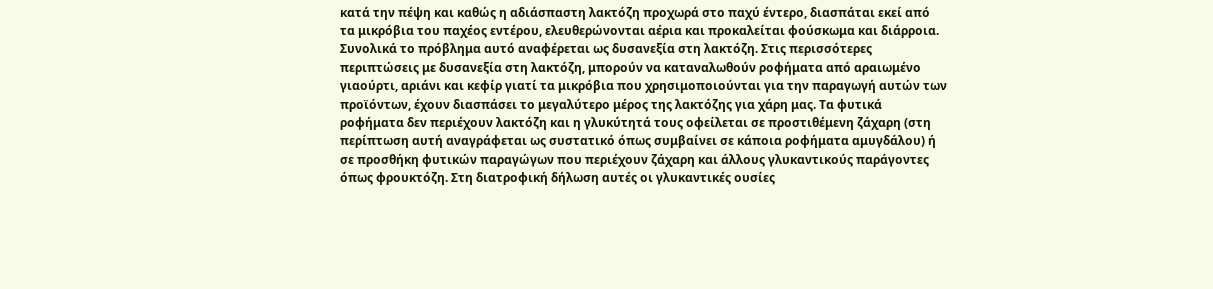κατά την πέψη και καθώς η αδιάσπαστη λακτόζη προχωρά στο παχύ έντερο, διασπάται εκεί από τα μικρόβια του παχέος εντέρου, ελευθερώνονται αέρια και προκαλείται φούσκωμα και διάρροια. Συνολικά το πρόβλημα αυτό αναφέρεται ως δυσανεξία στη λακτόζη. Στις περισσότερες περιπτώσεις με δυσανεξία στη λακτόζη, μπορούν να καταναλωθούν ροφήματα από αραιωμένο γιαούρτι, αριάνι και κεφίρ γιατί τα μικρόβια που χρησιμοποιούνται για την παραγωγή αυτών των προϊόντων, έχουν διασπάσει το μεγαλύτερο μέρος της λακτόζης για χάρη μας. Τα φυτικά ροφήματα δεν περιέχουν λακτόζη και η γλυκύτητά τους οφείλεται σε προστιθέμενη ζάχαρη (στη περίπτωση αυτή αναγράφεται ως συστατικό όπως συμβαίνει σε κάποια ροφήματα αμυγδάλου) ή σε προσθήκη φυτικών παραγώγων που περιέχουν ζάχαρη και άλλους γλυκαντικούς παράγοντες όπως φρουκτόζη. Στη διατροφική δήλωση αυτές οι γλυκαντικές ουσίες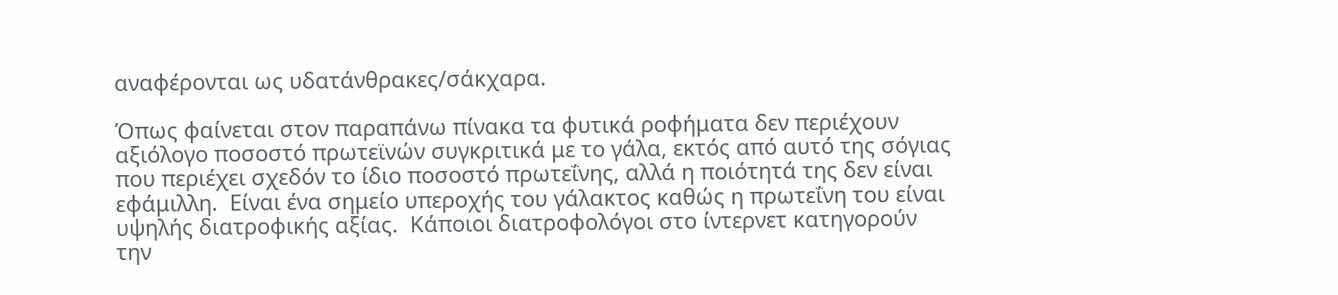αναφέρονται ως υδατάνθρακες/σάκχαρα.

Όπως φαίνεται στον παραπάνω πίνακα τα φυτικά ροφήματα δεν περιέχουν αξιόλογο ποσοστό πρωτεϊνών συγκριτικά με το γάλα, εκτός από αυτό της σόγιας που περιέχει σχεδόν το ίδιο ποσοστό πρωτεΐνης, αλλά η ποιότητά της δεν είναι εφάμιλλη.  Είναι ένα σημείο υπεροχής του γάλακτος καθώς η πρωτεΐνη του είναι υψηλής διατροφικής αξίας.  Κάποιοι διατροφολόγοι στο ίντερνετ κατηγορούν την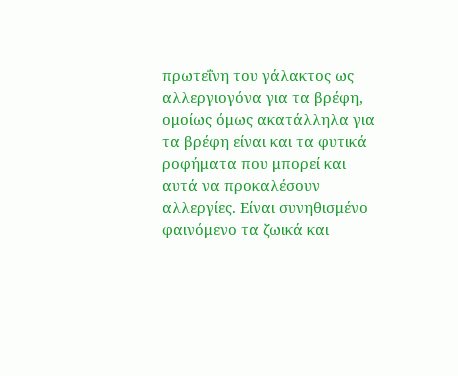πρωτεΐνη του γάλακτος ως αλλεργιογόνα για τα βρέφη, ομοίως όμως ακατάλληλα για τα βρέφη είναι και τα φυτικά ροφήματα που μπορεί και αυτά να προκαλέσουν αλλεργίες. Είναι συνηθισμένο φαινόμενο τα ζωικά και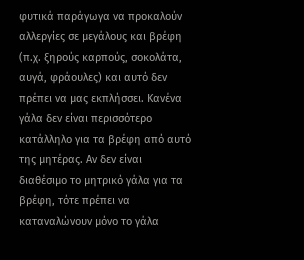φυτικά παράγωγα να προκαλούν αλλεργίες σε μεγάλους και βρέφη (π.χ. ξηρούς καρπούς, σοκολάτα, αυγά, φράουλες) και αυτό δεν πρέπει να μας εκπλήσσει. Κανένα γάλα δεν είναι περισσότερο κατάλληλο για τα βρέφη από αυτό της μητέρας. Αν δεν είναι διαθέσιμο το μητρικό γάλα για τα βρέφη, τότε πρέπει να καταναλώνουν μόνο το γάλα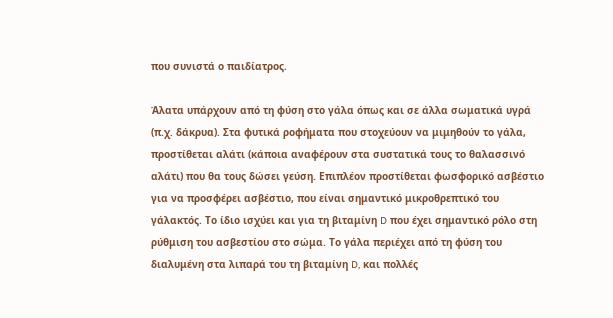που συνιστά ο παιδίατρος.

Άλατα υπάρχουν από τη φύση στο γάλα όπως και σε άλλα σωματικά υγρά (π.χ. δάκρυα). Στα φυτικά ροφήματα που στοχεύουν να μιμηθούν το γάλα, προστίθεται αλάτι (κάποια αναφέρουν στα συστατικά τους το θαλασσινό αλάτι) που θα τους δώσει γεύση. Επιπλέον προστίθεται φωσφορικό ασβέστιο για να προσφέρει ασβέστιο, που είναι σημαντικό μικροθρεπτικό του γάλακτός. Το ίδιο ισχύει και για τη βιταμίνη D που έχει σημαντικό ρόλο στη ρύθμιση του ασβεστίου στο σώμα. Το γάλα περιέχει από τη φύση του διαλυμένη στα λιπαρά του τη βιταμίνη D, και πολλές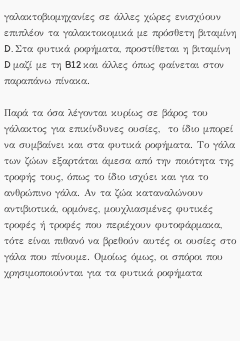γαλακτοβιομηχανίες σε άλλες χώρες ενισχύουν επιπλέον τα γαλακτοκομικά με πρόσθετη βιταμίνη D. Στα φυτικά ροφήματα, προστίθεται η βιταμίνη D μαζί με τη B12 και άλλες όπως φαίνεται στον παραπάνω πίνακα.

Παρά τα όσα λέγονται κυρίως σε βάρος του γάλακτος για επικίνδυνες ουσίες,  το ίδιο μπορεί να συμβαίνει και στα φυτικά ροφήματα. Το γάλα των ζώων εξαρτάται άμεσα από την ποιότητα της τροφής τους, όπως το ίδιο ισχύει και για το ανθρώπινο γάλα. Αν τα ζώα καταναλώνουν αντιβιοτικά, ορμόνες, μουχλιασμένες φυτικές τροφές ή τροφές που περιέχουν φυτοφάρμακα, τότε είναι πιθανό να βρεθούν αυτές οι ουσίες στο γάλα που πίνουμε. Ομοίως όμως, οι σπόροι που χρησιμοποιούνται για τα φυτικά ροφήματα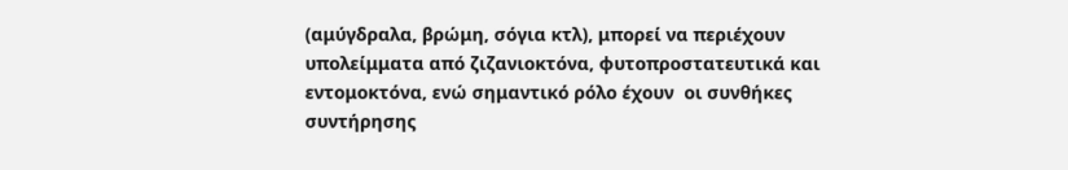(αμύγδραλα, βρώμη, σόγια κτλ), μπορεί να περιέχουν υπολείμματα από ζιζανιοκτόνα, φυτοπροστατευτικά και εντομοκτόνα, ενώ σημαντικό ρόλο έχουν  οι συνθήκες συντήρησης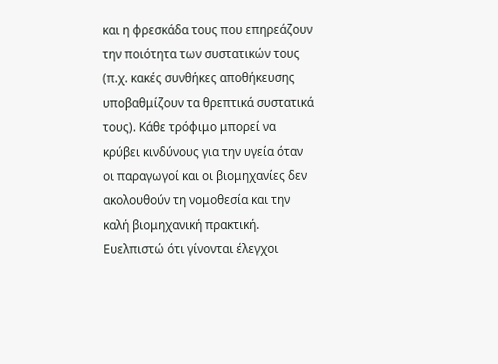και η φρεσκάδα τους που επηρεάζουν την ποιότητα των συστατικών τους (π.χ. κακές συνθήκες αποθήκευσης υποβαθμίζουν τα θρεπτικά συστατικά τους). Κάθε τρόφιμο μπορεί να κρύβει κινδύνους για την υγεία όταν οι παραγωγοί και οι βιομηχανίες δεν ακολουθούν τη νομοθεσία και την καλή βιομηχανική πρακτική. Ευελπιστώ ότι γίνονται έλεγχοι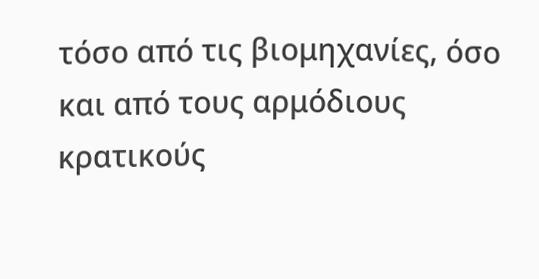τόσο από τις βιομηχανίες, όσο και από τους αρμόδιους κρατικούς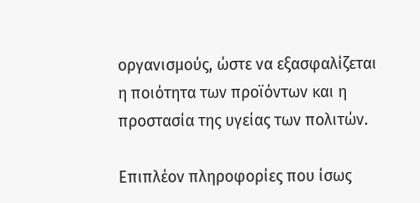οργανισμούς, ώστε να εξασφαλίζεται η ποιότητα των προϊόντων και η προστασία της υγείας των πολιτών.

Επιπλέον πληροφορίες που ίσως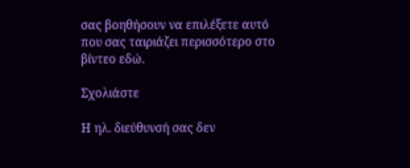σας βοηθήσουν να επιλέξετε αυτό που σας ταιριάζει περισσότερο στο βίντεο εδώ.

Σχολιάστε

Η ηλ. διεύθυνσή σας δεν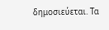δημοσιεύεται. Τα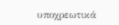υποχρεωτικά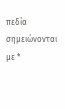πεδία σημειώνονται με *